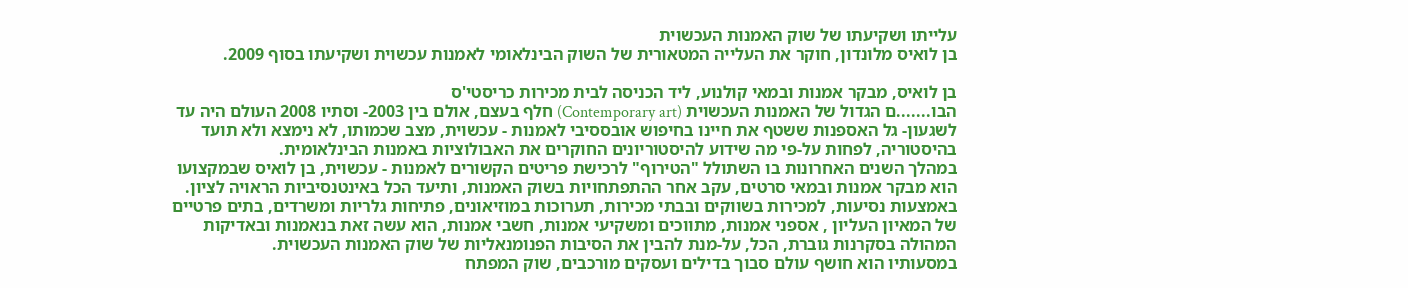עלייתו ושקיעתו של שוק האמנות העכשוית
בן לואיס מלונדון, חוקר את העלייה המטאורית של השוק הבינלאומי לאמנות עכשוית ושקיעתו בסוף 2009.

בן לואיס, מבקר אמנות ובמאי קולנוע, ליד הכניסה לבית מכירות כריסטי'ס
הבו.......ם הגדול של האמנות העכשוית (Contemporary art) חלף בעצם, אולם בין 2003- וסתיו 2008 העולם היה עד לשגעון- גל האספנות ששטף את חיינו בחיפוש אובססיבי לאמנות - עכשוית, מצב שכמותו, לא נימצא ולא תועד בהיסטוריה, לפחות על-פי מה שידוע להיסטוריונים החוקרים את האבולוציות באמנות הבינלאומית.
במהלך השנים האחרונות בו השתולל "הטירוף" לרכישת פריטים הקשורים לאמנות - עכשוית, בן לואיס שבמקצועו הוא מבקר אמנות ובמאי סרטים, עקב אחר ההתפתחויות בשוק האמנות, ותיעד הכל באינטנסיביות הראויה לציון. באמצעות נסיעות, למכירות בשווקים ובבתי מכירות, תערוכות במוזיאונים, פתיחות גלריות ומשרדים, בתים פרטיים של המאיון העליון , אספני אמנות, מתווכים ומשקיעי אמנות, חשבי אמנות, הוא עשה זאת בנאמנות ובאדיקות המהולה בסקרנות גוברת, הכל, על-מנת להבין את הסיבות הפנומנאליות של שוק האמנות העכשוית.
במסעותיו הוא חושף עולם סבוך בדילים ועסקים מורכבים, שוק המפתח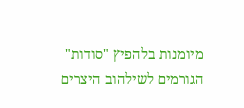מיומנות בלהפיץ "סודות" הגורמים לשילהוב היצרים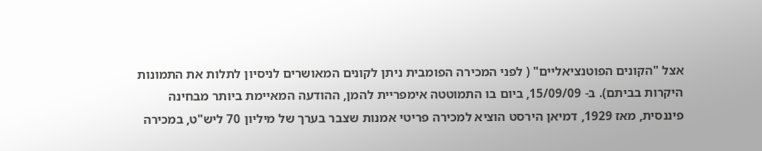אצל "הקונים הפוטנציאליים" ( לפני המכירה הפומבית ניתן לקונים המאושרים לניסיון לתלות את התמונות היקרות בביתם). ב- 15/09/09, ביום בו התמוטטה אימפריית להמן, ההודעה המאיימת ביותר מבחינה פיננסית, מאז 1929, דמיאן הירסט הוציא למכירה פריטי אמנות שצבר בערך של מיליון 70 ליש"ט, במכירה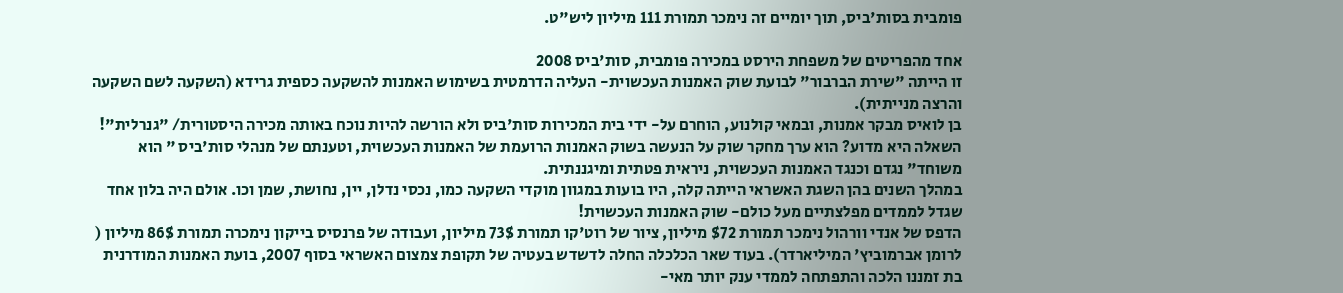פומבית בסות'ביס, תוך יומיים זה נימכר תמורת 111 מיליון ליש"ט.

אחד מהפריטים של משפחת הירסט במכירה פומבית, סות'ביס 2008
זו הייתה "שירת הברבור" לבועת שוק האמנות העכשוית- העליה הדרמטית בשימוש האמנות להשקעה כספית גרידא (השקעה לשם השקעה והרצה מנייתית).
בן לואיס מבקר אמנות, ובמאי קולנוע, הוחרם על- ידי בית המכירות סות'ביס ולא הורשה להיות נוכח באותה מכירה היסטורית/ "גנרלית"!
השאלה היא מדוע? הוא ערך מחקר שוק על הנעשה בשוק האמנות הרועמת של האמנות העכשוית, וטענתם של מנהלי סות'ביס " הוא משוחד" נגדם וכנגד האמנות העכשוית, ניראית פטתית ומיגננתית.
במהלך השנים בהן השגת האשראי הייתה קלה, היו בועות במגוון מוקדי השקעה כמו, נכסי נדלן, יין, נחושת, שמן וכו. אולם היה בלון אחד שגדל לממדים מפלצתיים מעל כולם- שוק האמנות העכשוית!
הדפס של אנדי וורהול נימכר תמורת $72 מיליון, ציור של רוט'קו תמורת 73$ מיליון, ועבודה של פרנסיס בייקון נימכרה תמורת 86$ מיליון ( לרומן אברמוביץ' המיליארדר). בעוד שאר הכלכלה החלה לדשדש בעטיה של תקופת צמצום האשראי בסוף 2007, בועת האמנות המודרנית בת זמננו הלכה והתפתחה לממדי ענק יותר מאי-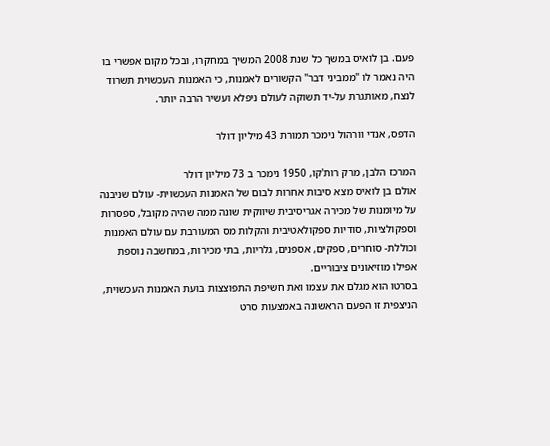פעם. בן לואיס במשך כל שנת 2008 המשיך במחקרו, ובכל מקום אפשרי בו היה נאמר לו "ממביני דבר" הקשורים לאמנות, כי האמנות העכשוית תשרוד לנצח, מאותגרת על-יד תשוקה לעולם ניפלא ועשיר הרבה יותר.

הדפס, אנדי וורהול נימכר תמורת 43 מיליון דולר

המרכז הלבן, מרק רות'קו, 1950 נימכר ב 73 מיליון דולר
אולם בן לואיס מצא סיבות אחרות לבום של האמנות העכשוית- עולם שניבנה על מיומנות של מכירה אגריסיבית שיווקית שונה ממה שהיה מקובל, ספסרות וספקולציות, סודיות ספקולאטיבית והקלות מס המעורבת עם עולם האמנות וכוללת- סוחרים, ספקים, אספנים, גלריות, בתי מכירות, במחשבה נוספת אפילו מוזיאונים ציבוריים.
בסרטו הוא מגלם את עצמו ואת חשיפת התפוצצות בועת האמנות העכשוית, הניצפית זו הפעם הראשונה באמצעות סרט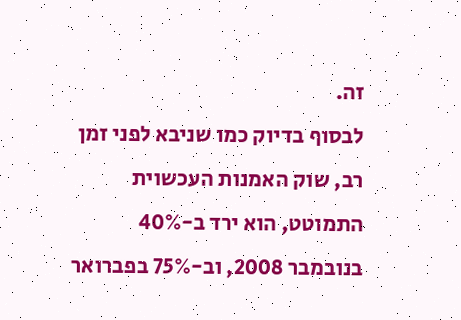זה.
לבסוף בדיוק כמו שניבא לפני זמן רב, שוק האמנות העכשוית התמוטט, הוא ירד ב-40% בנובמבר 2008, וב-75% בפברואר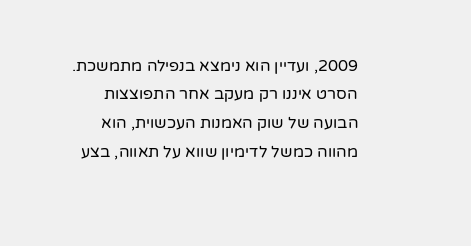2009, ועדיין הוא נימצא בנפילה מתמשכת.
הסרט איננו רק מעקב אחר התפוצצות הבועה של שוק האמנות העכשוית, הוא מהווה כמשל לדימיון שווא על תאווה, בצע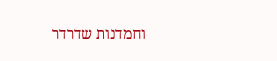וחמדנות שדרדר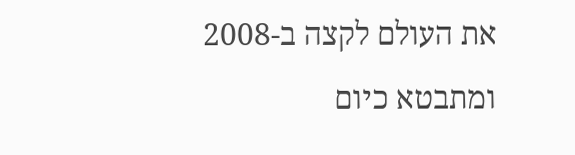את העולם לקצה ב-2008 ומתבטא כיום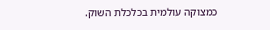כמצוקה עולמית בכלכלת השוק.